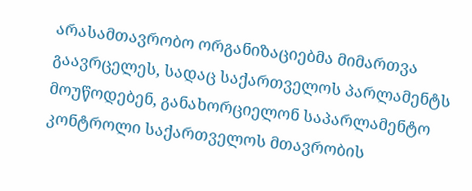არასამთავრობო ორგანიზაციებმა მიმართვა გაავრცელეს, სადაც საქართველოს პარლამენტს მოუწოდებენ, განახორციელონ საპარლამენტო კონტროლი საქართველოს მთავრობის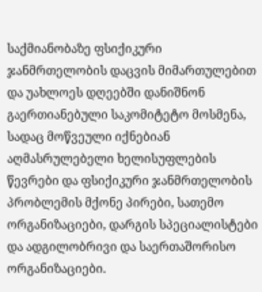საქმიანობაზე ფსიქიკური ჯანმრთელობის დაცვის მიმართულებით და უახლოეს დღეებში დანიშნონ გაერთიანებული საკომიტეტო მოსმენა, სადაც მოწვეული იქნებიან აღმასრულებელი ხელისუფლების წევრები და ფსიქიკური ჯანმრთელობის პრობლემის მქონე პირები, სათემო ორგანიზაციები, დარგის სპეციალისტები და ადგილობრივი და საერთაშორისო ორგანიზაციები.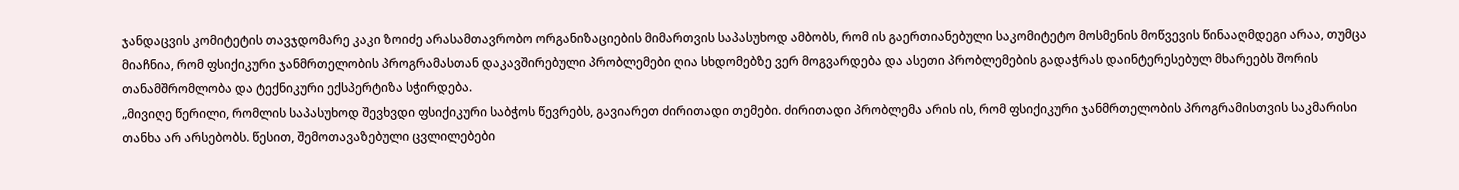ჯანდაცვის კომიტეტის თავჯდომარე კაკი ზოიძე არასამთავრობო ორგანიზაციების მიმართვის საპასუხოდ ამბობს, რომ ის გაერთიანებული საკომიტეტო მოსმენის მოწვევის წინააღმდეგი არაა, თუმცა მიაჩნია, რომ ფსიქიკური ჯანმრთელობის პროგრამასთან დაკავშირებული პრობლემები ღია სხდომებზე ვერ მოგვარდება და ასეთი პრობლემების გადაჭრას დაინტერესებულ მხარეებს შორის თანამშრომლობა და ტექნიკური ექსპერტიზა სჭირდება.
„მივიღე წერილი, რომლის საპასუხოდ შევხვდი ფსიქიკური საბჭოს წევრებს, გავიარეთ ძირითადი თემები. ძირითადი პრობლემა არის ის, რომ ფსიქიკური ჯანმრთელობის პროგრამისთვის საკმარისი თანხა არ არსებობს. წესით, შემოთავაზებული ცვლილებები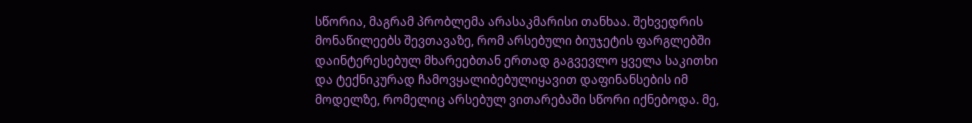სწორია, მაგრამ პრობლემა არასაკმარისი თანხაა. შეხვედრის მონაწილეებს შევთავაზე, რომ არსებული ბიუჯეტის ფარგლებში დაინტერესებულ მხარეებთან ერთად გაგვევლო ყველა საკითხი და ტექნიკურად ჩამოვყალიბებულიყავით დაფინანსების იმ მოდელზე, რომელიც არსებულ ვითარებაში სწორი იქნებოდა. მე,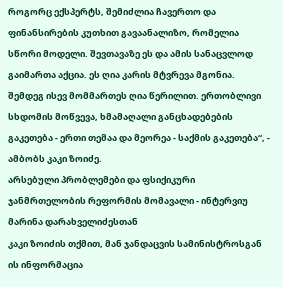როგორც ექსპერტს, შემიძლია ჩავერთო და ფინანსირების კუთხით გავაანალიზო, რომელია სწორი მოდელი. შევთავაზე ეს და ამის სანაცვლოდ გაიმართა აქცია. ეს ღია კარის მტვრევა მგონია. შემდეგ ისევ მომმართეს ღია წერილით. ერთობლივი სხდომის მოწვევა, ხმამაღალი განცხადებების გაკეთება - ერთი თემაა და მეორეა - საქმის გაკეთება“, - ამბობს კაკი ზოიძე.
არსებული პრობლემები და ფსიქიკური ჯანმრთელობის რეფორმის მომავალი - ინტერვიუ მარინა დარახველიძესთან
კაკი ზოიძის თქმით, მან ჯანდაცვის სამინისტროსგან ის ინფორმაცია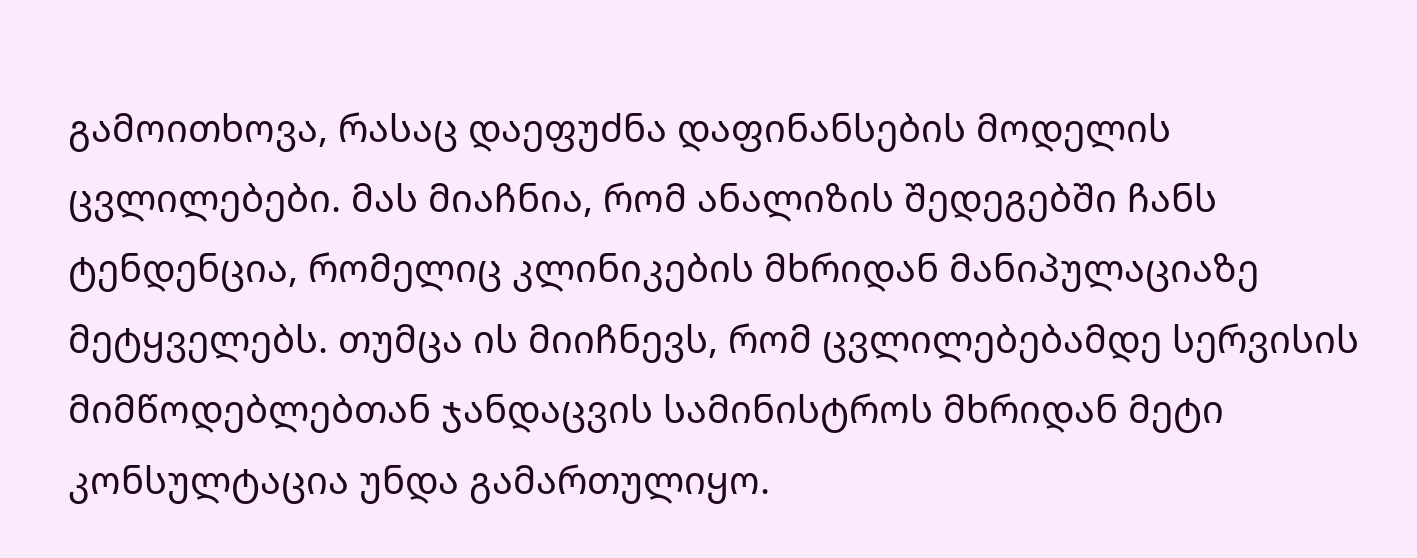გამოითხოვა, რასაც დაეფუძნა დაფინანსების მოდელის ცვლილებები. მას მიაჩნია, რომ ანალიზის შედეგებში ჩანს ტენდენცია, რომელიც კლინიკების მხრიდან მანიპულაციაზე მეტყველებს. თუმცა ის მიიჩნევს, რომ ცვლილებებამდე სერვისის მიმწოდებლებთან ჯანდაცვის სამინისტროს მხრიდან მეტი კონსულტაცია უნდა გამართულიყო.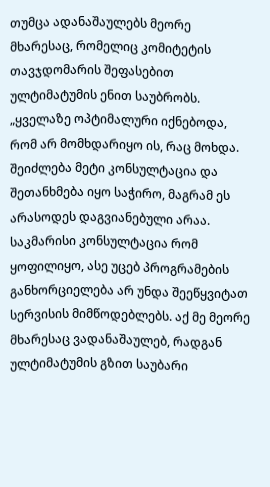თუმცა ადანაშაულებს მეორე მხარესაც, რომელიც კომიტეტის თავჯდომარის შეფასებით ულტიმატუმის ენით საუბრობს.
„ყველაზე ოპტიმალური იქნებოდა, რომ არ მომხდარიყო ის, რაც მოხდა. შეიძლება მეტი კონსულტაცია და შეთანხმება იყო საჭირო, მაგრამ ეს არასოდეს დაგვიანებული არაა. საკმარისი კონსულტაცია რომ ყოფილიყო, ასე უცებ პროგრამების განხორციელება არ უნდა შეეწყვიტათ სერვისის მიმწოდებლებს. აქ მე მეორე მხარესაც ვადანაშაულებ, რადგან ულტიმატუმის გზით საუბარი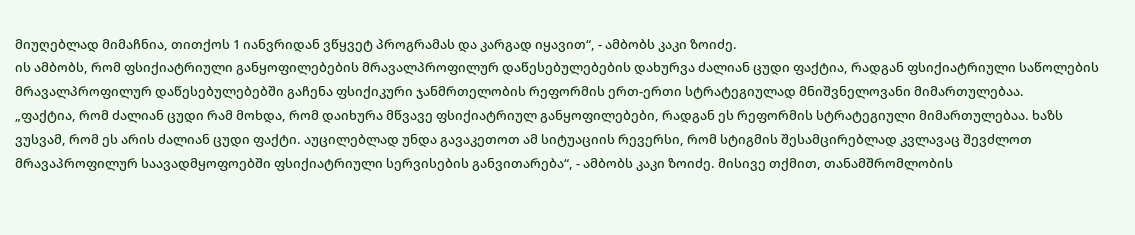მიუღებლად მიმაჩნია, თითქოს 1 იანვრიდან ვწყვეტ პროგრამას და კარგად იყავით“, - ამბობს კაკი ზოიძე.
ის ამბობს, რომ ფსიქიატრიული განყოფილებების მრავალპროფილურ დაწესებულებების დახურვა ძალიან ცუდი ფაქტია, რადგან ფსიქიატრიული საწოლების მრავალპროფილურ დაწესებულებებში გაჩენა ფსიქიკური ჯანმრთელობის რეფორმის ერთ-ერთი სტრატეგიულად მნიშვნელოვანი მიმართულებაა.
„ფაქტია, რომ ძალიან ცუდი რამ მოხდა, რომ დაიხურა მწვავე ფსიქიატრიულ განყოფილებები, რადგან ეს რეფორმის სტრატეგიული მიმართულებაა. ხაზს ვუსვამ, რომ ეს არის ძალიან ცუდი ფაქტი. აუცილებლად უნდა გავაკეთოთ ამ სიტუაციის რევერსი, რომ სტიგმის შესამცირებლად კვლავაც შევძლოთ მრავაპროფილურ საავადმყოფოებში ფსიქიატრიული სერვისების განვითარება“, - ამბობს კაკი ზოიძე. მისივე თქმით, თანამშრომლობის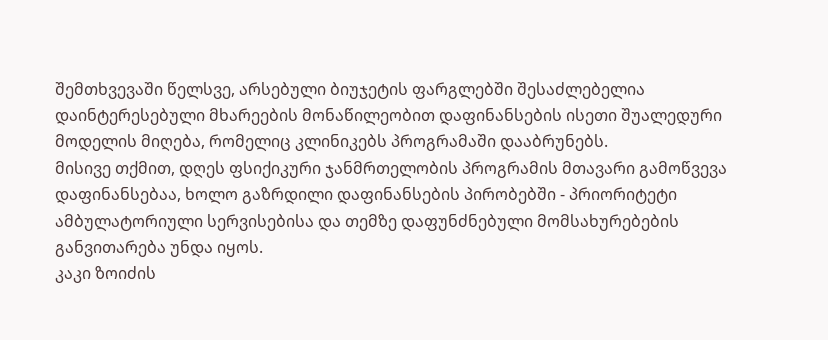შემთხვევაში წელსვე, არსებული ბიუჯეტის ფარგლებში შესაძლებელია დაინტერესებული მხარეების მონაწილეობით დაფინანსების ისეთი შუალედური მოდელის მიღება, რომელიც კლინიკებს პროგრამაში დააბრუნებს.
მისივე თქმით, დღეს ფსიქიკური ჯანმრთელობის პროგრამის მთავარი გამოწვევა დაფინანსებაა, ხოლო გაზრდილი დაფინანსების პირობებში - პრიორიტეტი ამბულატორიული სერვისებისა და თემზე დაფუნძნებული მომსახურებების განვითარება უნდა იყოს.
კაკი ზოიძის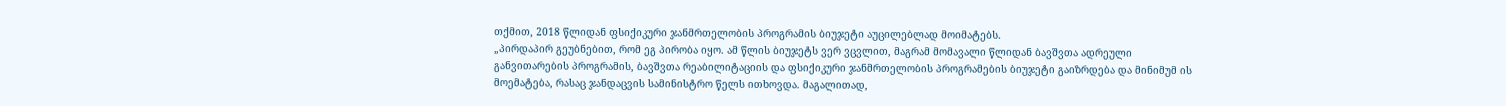თქმით, 2018 წლიდან ფსიქიკური ჯანმრთელობის პროგრამის ბიუჯეტი აუცილებლად მოიმატებს.
„პირდაპირ გეუბნებით, რომ ეგ პირობა იყო. ამ წლის ბიუჯეტს ვერ ვცვლით, მაგრამ მომავალი წლიდან ბავშვთა ადრეული განვითარების პროგრამის, ბავშვთა რეაბილიტაციის და ფსიქიკური ჯანმრთელობის პროგრამების ბიუჯეტი გაიზრდება და მინიმუმ ის მოემატება, რასაც ჯანდაცვის სამინისტრო წელს ითხოვდა. მაგალითად,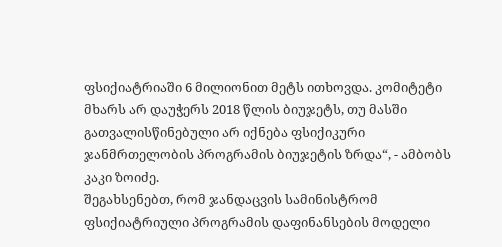ფსიქიატრიაში 6 მილიონით მეტს ითხოვდა. კომიტეტი მხარს არ დაუჭერს 2018 წლის ბიუჯეტს, თუ მასში გათვალისწინებული არ იქნება ფსიქიკური ჯანმრთელობის პროგრამის ბიუჯეტის ზრდა“, - ამბობს კაკი ზოიძე.
შეგახსენებთ, რომ ჯანდაცვის სამინისტრომ ფსიქიატრიული პროგრამის დაფინანსების მოდელი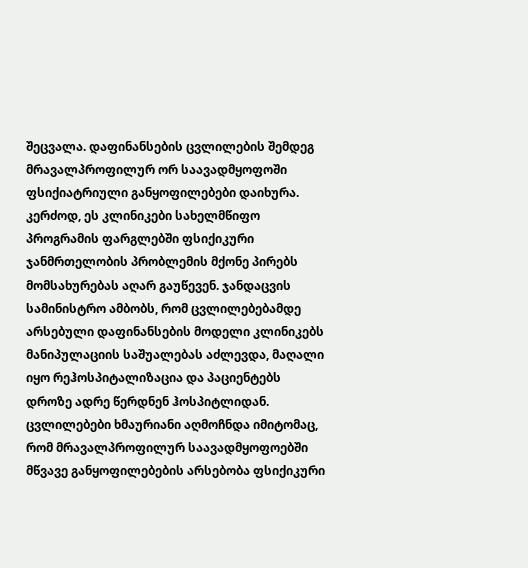შეცვალა. დაფინანსების ცვლილების შემდეგ მრავალპროფილურ ორ საავადმყოფოში ფსიქიატრიული განყოფილებები დაიხურა. კერძოდ, ეს კლინიკები სახელმწიფო პროგრამის ფარგლებში ფსიქიკური ჯანმრთელობის პრობლემის მქონე პირებს მომსახურებას აღარ გაუწევენ. ჯანდაცვის სამინისტრო ამბობს, რომ ცვლილებებამდე არსებული დაფინანსების მოდელი კლინიკებს მანიპულაციის საშუალებას აძლევდა, მაღალი იყო რეჰოსპიტალიზაცია და პაციენტებს დროზე ადრე წერდნენ ჰოსპიტლიდან. ცვლილებები ხმაურიანი აღმოჩნდა იმიტომაც, რომ მრავალპროფილურ საავადმყოფოებში მწვავე განყოფილებების არსებობა ფსიქიკური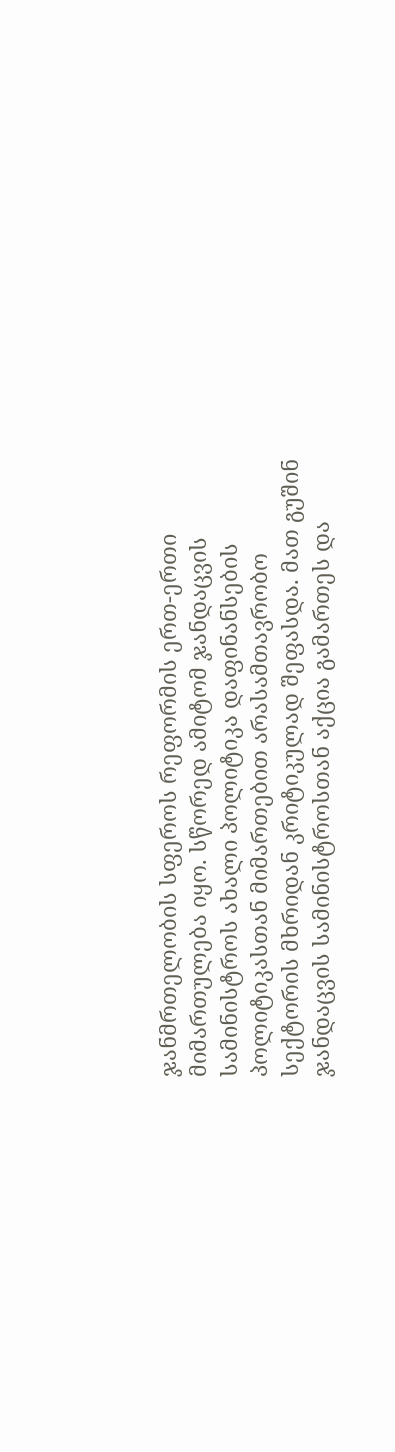ჯანმრთელობის სფეროს რეფორმის ერთ-ერთი მიმართულება იყო. სწორედ ამიტომ ჯანდაცვის სამინისტროს ახალი პოლიტიკა დაფინანსების პოლიტიკასთან მიმართებით არასამთავრობო სექტორის მხრიდან კრიტიკულად შეფასდა. მათ გუშინ ჯანდაცვის სამინისტროსთან აქცია გამართეს და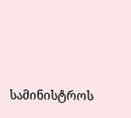სამინისტროს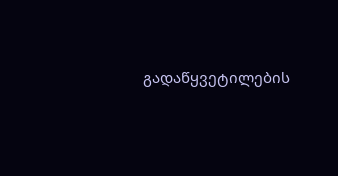გადაწყვეტილების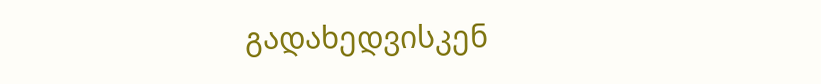გადახედვისკენ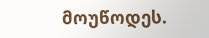მოუწოდეს.